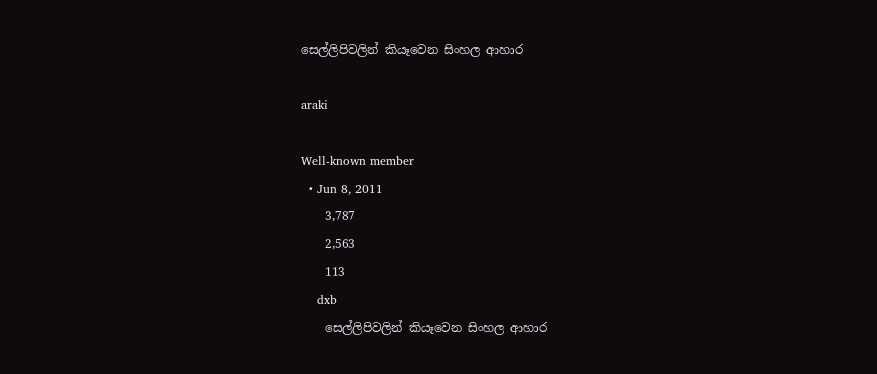සෙල්ලිපිවලින් කියෑවෙන සිංහල ආහාර

araki

Well-known member
  • Jun 8, 2011
    3,787
    2,563
    113
    dxb
    සෙල්ලිපිවලින් කියෑවෙන සිංහල ආහාර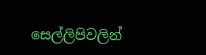සෙල්ලිපිවලින්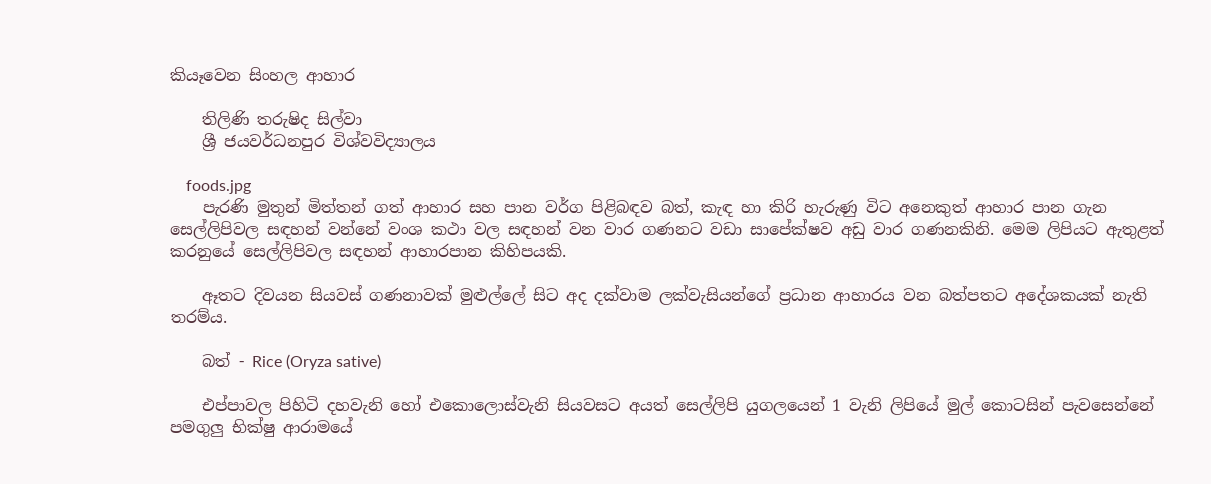කියෑවෙන සිංහල ආහාර

    තිලිණි තරුෂිද සිල්වා
    ශ්‍රී ජයවර්ධනපුර විශ්වවිද්‍යාලය

    foods.jpg
    පැරණි මුතුන් මිත්තන් ගත් ආහාර සහ පාන වර්ග පිළිබඳව බත්, කැඳ හා කිරි හැරුණු විට අනෙකුත් ආහාර පාන ගැන සෙල්ලිපිවල සඳහන් වන්නේ වංශ කථා වල සඳහන් වන වාර ගණනට වඩා සාපේක්‌ෂව අඩු වාර ගණනකිනි. මෙම ලිපියට ඇතුළත් කරනුයේ සෙල්ලිපිවල සඳහන් ආහාරපාන කිහිපයකි.

    ඈතට දිවයන සියවස්‌ ගණනාවක්‌ මුළුල්ලේ සිට අද දක්‌වාම ලක්‌වැසියන්ගේ ප්‍රධාන ආහාරය වන බත්පතට අදේශකයක්‌ නැති තරම්ය.

    බත් - Rice (Oryza sative)

    එප්පාවල පිහිටි දහවැනි හෝ එකොලොස්‌වැනි සියවසට අයත් සෙල්ලිපි යුගලයෙන් 1 වැනි ලිපියේ මුල් කොටසින් පැවසෙන්නේ පමගුලු භික්‌ෂු ආරාමයේ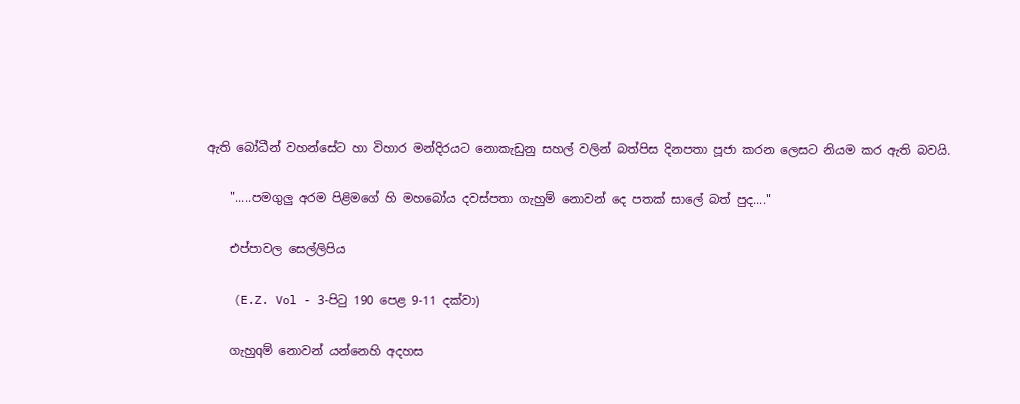ඇති බෝධීන් වහන්සේට හා විහාර මන්දිරයට නොකැඩුනු සහල් වලින් බත්පිස දිනපතා පූජා කරන ලෙසට නියම කර ඇති බවයි.

    ".....පමගුලු අරම පිළිමගේ හි මහබෝය දවස්‌පතා ගැහුම් නොවන් දෙ පතක්‌ සාලේ බත් පුද...."

    එප්පාවල සෙල්ලිපිය

    (E.Z. Vol - 3-පිටු 190 පෙළ 9-11 දක්‌වා)

    ගැහුqම් නොවන් යන්නෙහි අදහස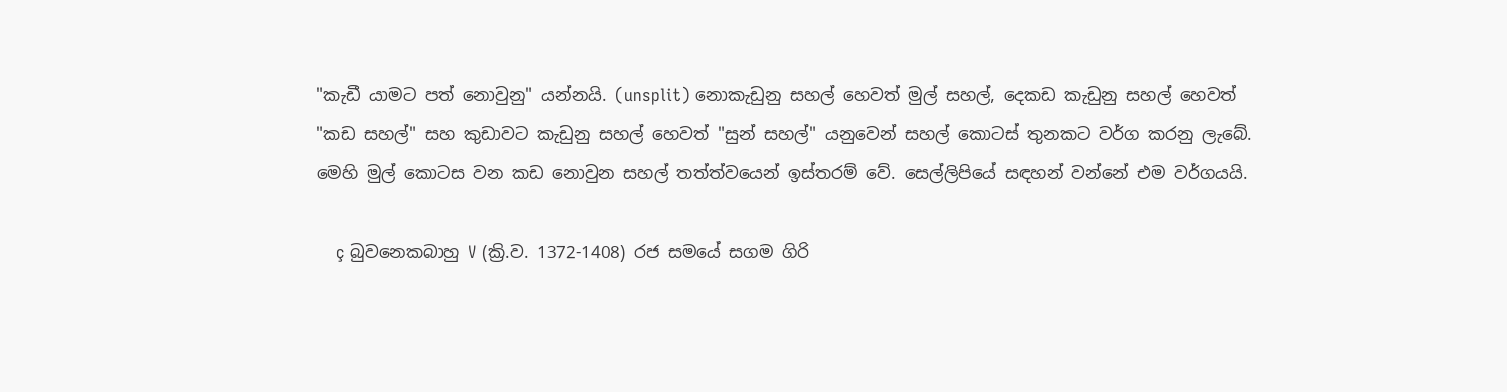"කැඩී යාමට පත් නොවුනු" යන්නයි. (unsplit) නොකැඩුනු සහල් හෙවත් මුල් සහල්, දෙකඩ කැඩුනු සහල් හෙවත් "කඩ සහල්" සහ කුඩාවට කැඩුනු සහල් හෙවත් "සුන් සහල්" යනුවෙන් සහල් කොටස්‌ තුනකට වර්ග කරනු ලැබේ. මෙහි මුල් කොටස වන කඩ නොවුන සහල් තත්ත්වයෙන් ඉස්‌තරම් වේ. සෙල්ලිපියේ සඳහන් වන්නේ එම වර්ගයයි.

    ç බුවනෙකබාහු V (ක්‍රි.ව. 1372-1408) රජ සමයේ සගම ගිරි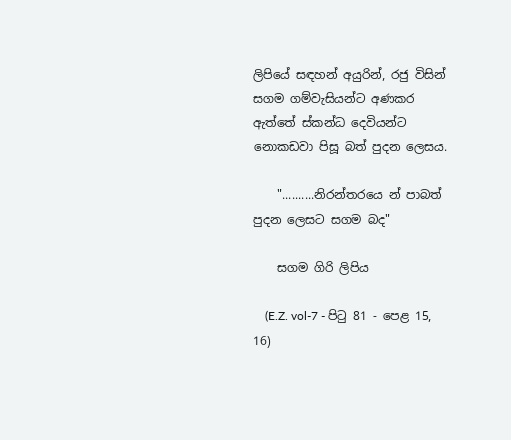ලිපියේ සඳහන් අයුරින්, රජු විසින් සගම ගම්වැසියන්ට අණකර ඇත්තේ ස්‌කන්ධ දෙවියන්ට නොකඩවා පිසූ බත් පුදන ලෙසය.

    "..........නිරන්තරයෙ න් පාබත් පුදන ලෙසට සගම බද"

    සගම ගිරි ලිපිය

    (E.Z. vol-7 - පිටු 81 - පෙළ 15, 16)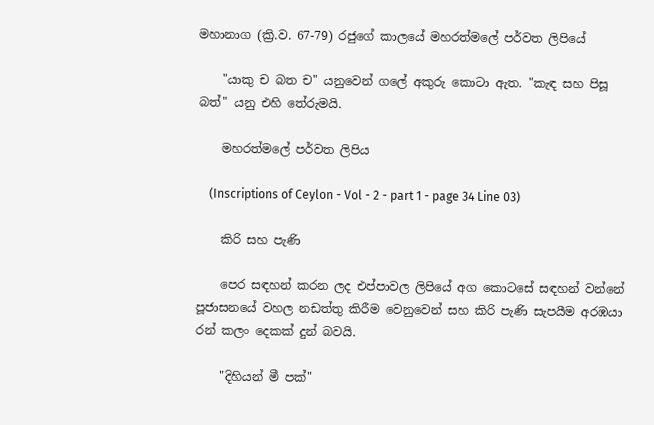මහානාග (ක්‍රි.ව. 67-79) රජුගේ කාලයේ මහරත්මලේ පර්වත ලිපියේ

    "යාකු ච බත ච" යනුවෙන් ගලේ අකුරු කොටා ඇත. "කැඳ සහ පිසූ බත්" යනු එහි තේරුමයි.

    මහරත්මලේ පර්වත ලිපිය

    (Inscriptions of Ceylon - Vol - 2 - part 1 - page 34 Line 03)

    කිරි සහ පැණි

    පෙර සඳහන් කරන ලද එප්පාවල ලිපියේ අග කොටසේ සඳහන් වන්නේ පූජාසනයේ වහල නඩත්තු කිරීම වෙනුවෙන් සහ කිරි පැණි සැපයීම අරඹයා රන් කලං දෙකක්‌ දුන් බවයි.

    "දිහියන් මී පක්‌"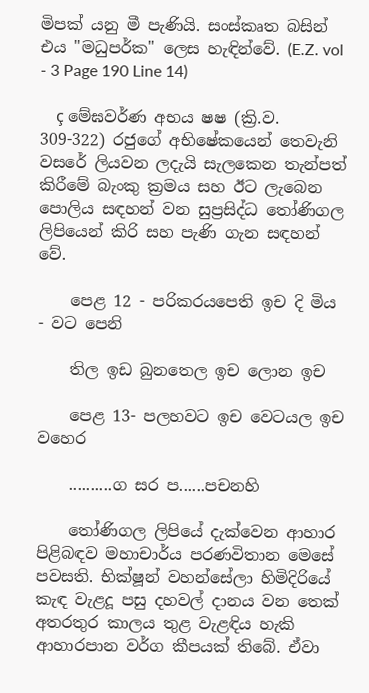මිපක්‌ යනු මී පැණියි. සංස්‌කෘත බසින් එය "මධුපර්ක" ලෙස හැඳින්වේ. (E.Z. vol - 3 Page 190 Line 14)

    ç මේඝවර්ණ අභය ෂෂ (ක්‍රි.ව. 309-322) රජුගේ අභිෂේකයෙන් තෙවැනි වසරේ ලියවන ලදැයි සැලකෙන තැන්පත් කිරීමේ බැංකු ක්‍රමය සහ ඊට ලැබෙන පොලිය සඳහන් වන සුප්‍රසිද්ධ තෝණිගල ලිපියෙන් කිරි සහ පැණි ගැන සඳහන් වේ.

    පෙළ 12 - පරිකරයපෙති ඉච දි මිය - වට පෙනි

    තිල ඉඩ බුනතෙල ඉච ලොන ඉච

    පෙළ 13- පලහවට ඉච වෙටයල ඉච වහෙර

    ..........ග සර ප......පචනහි

    තෝණිගල ලිපියේ දැක්‌වෙන ආහාර පිළිබඳව මහාචාර්ය පරණවිතාන මෙසේ පවසති. භික්‌ෂූන් වහන්සේලා හිමිදිරියේ කැඳ වැළදූ පසු දහවල් දානය වන තෙක්‌ අතරතුර කාලය තුළ වැළඳිය හැකි ආහාරපාන වර්ග කීපයක්‌ තිබේ. ඒවා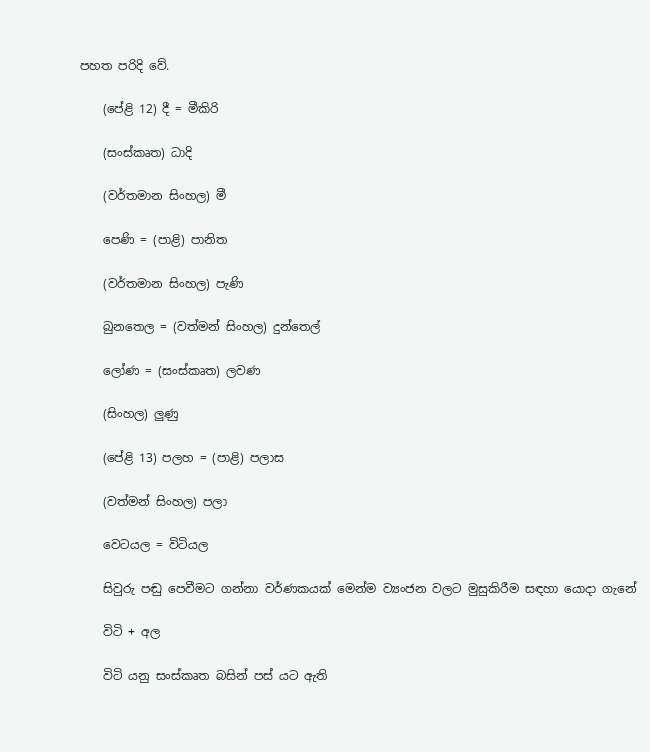පහත පරිදි වේ.

    (පේළි 12) දී = මීකිරි

    (සංස්‌කෘත) ධාදි

    (වර්තමාන සිංහල) මී

    පෙණි = (පාළි) පානිත

    (වර්තමාන සිංහල) පැණි

    බුනතෙල = (වත්මන් සිංහල) දුන්තෙල්

    ලෝණ = (සංස්‌කෘත) ලවණ

    (සිංහල) ලුණු

    (පේළි 13) පලහ = (පාළි) පලාස

    (වත්මන් සිංහල) පලා

    වෙටයල = විටියල

    සිවුරු පඬු පෙවීමට ගන්නා වර්ණකයක්‌ මෙන්ම ව්‍යංජන වලට මුසුකිරීම සඳහා යොදා ගැනේ

    විටි + අල

    විටි යනු සංස්‌කෘත බසින් පස්‌ යට ඇති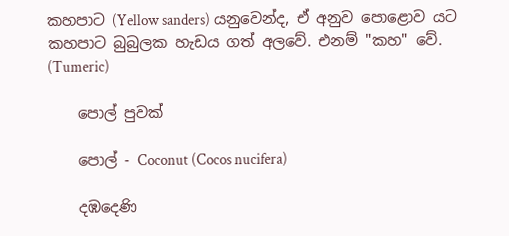කහපාට (Yellow sanders) යනුවෙන්ද, ඒ අනුව පොළොව යට කහපාට බුබුලක හැඩය ගත් අලවේ. එනම් "කහ" වේ. (Tumeric)

    පොල් පුවක්‌

    පොල් - Coconut (Cocos nucifera)

    දඹදෙණි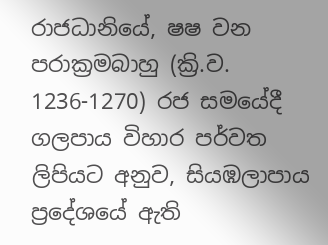රාජධානියේ, ෂෂ වන පරාක්‍රමබාහු (ක්‍රි.ව. 1236-1270) රජ සමයේදී ගලපාය විහාර පර්වත ලිපියට අනුව, සියඹලාපාය ප්‍රදේශයේ ඇති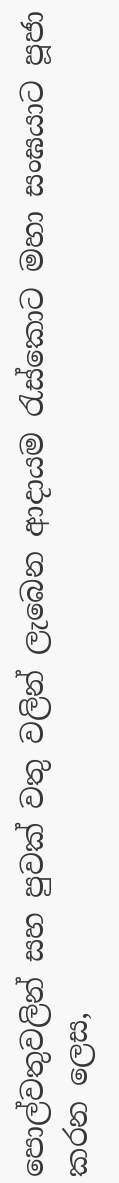පොල්වතුවලින් සහ පුවක්‌ වතු වලින් ලැබෙන ආදායම රැස්‌කොට මහා සංඝයාට පූජා කරන ලෙස,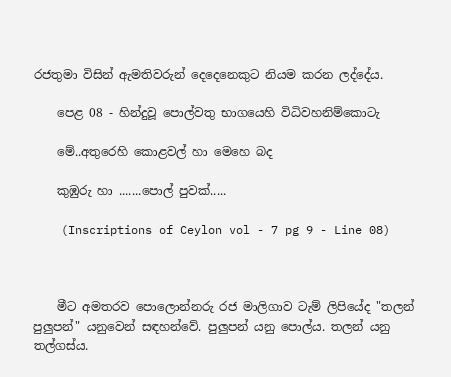රජතුමා විසින් ඇමතිවරුන් දෙදෙනෙකුට නියම කරන ලද්දේය.

    පෙළ 08 - හින්දුවූ පොල්වතු භාගයෙහි විධිවහනිම්කොටැ

    මේ..අතුරෙහි කොළවල් හා මෙහෙ බද

    කුඹුරු හා .......පොල් පුවක්‌.....

    (Inscriptions of Ceylon vol - 7 pg 9 - Line 08)



    මීට අමතරව පොලොන්නරු රජ මාලිගාව ටැම් ලිපියේද "තලන් පුලුපන්" යනුවෙන් සඳහන්වේ. පුලුපන් යනු පොල්ය. තලන් යනු තල්ගස්‌ය.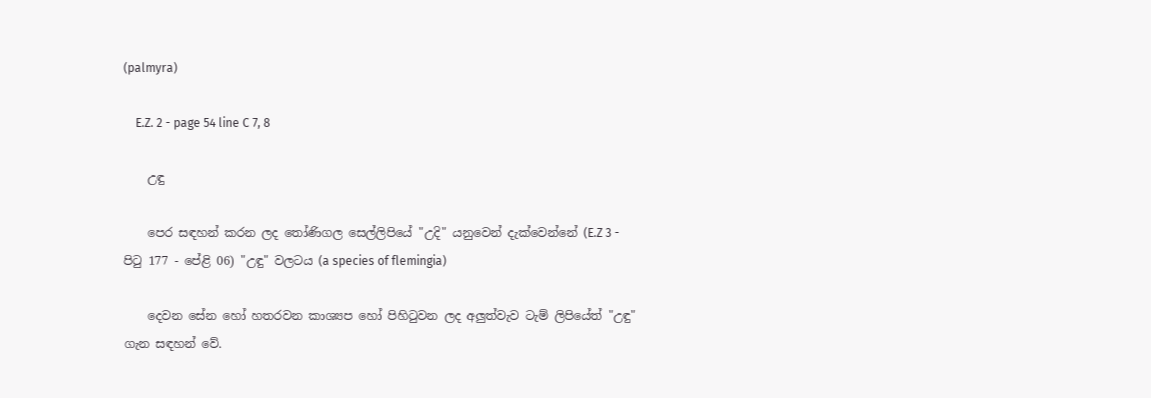(palmyra)

    E.Z. 2 - page 54 line C 7, 8

    උඳු

    පෙර සඳහන් කරන ලද තෝණිගල සෙල්ලිපියේ "උදි" යනුවෙන් දැක්‌වෙන්නේ (E.Z 3 - පිටු 177 - පේළි 06) "උඳු" වලටය (a species of flemingia)

    දෙවන සේන හෝ හතරවන කාශ්‍යප හෝ පිහිටුවන ලද අලුත්වැව ටැම් ලිපියේත් "උඳු" ගැන සඳහන් වේ.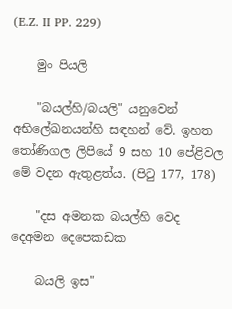(E.Z. II PP. 229)

    මුං පියලි

    "බයල්හි/බයලි" යනුවෙන් අභිලේඛනයන්හි සඳහන් වේ. ඉහත තෝණිගල ලිපියේ 9 සහ 10 පේළිවල මේ වදන ඇතුළත්ය. (පිටු 177, 178)

    "දස අමනක බයල්හි වෙද දෙඅමන දෙපෙකඩක

    බයලි ඉස"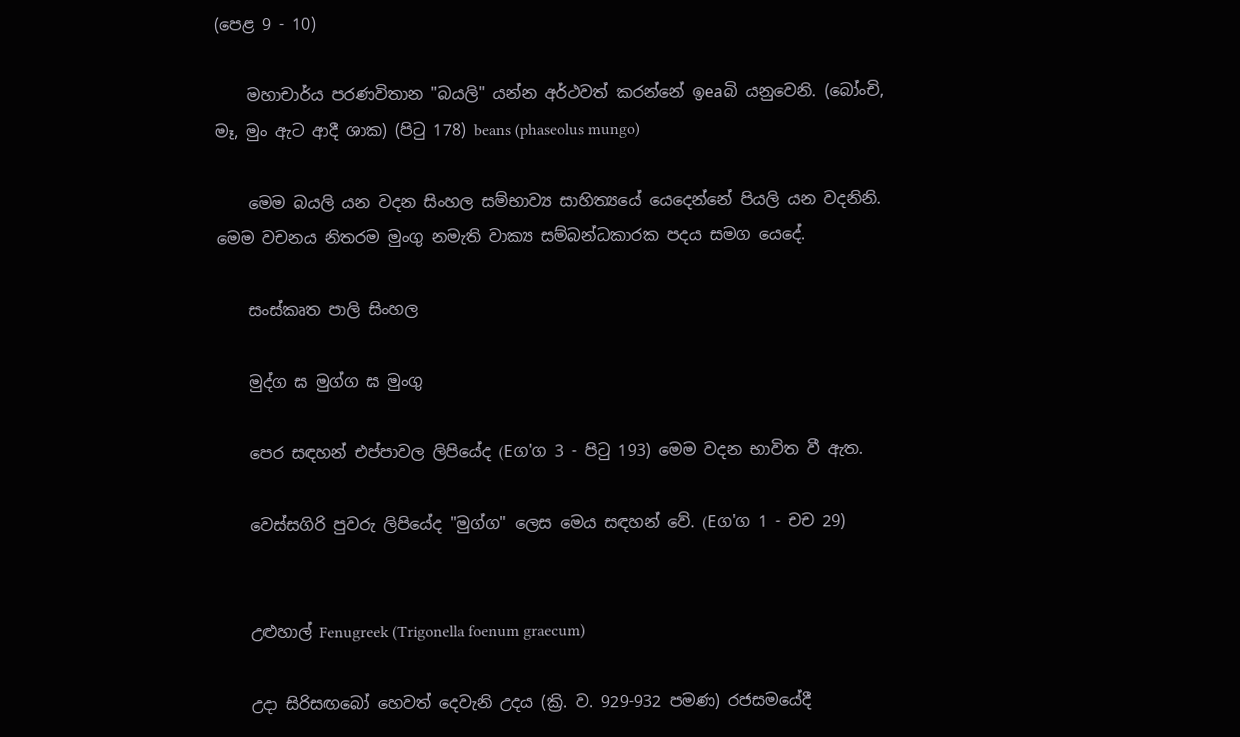(පෙළ 9 - 10)

    මහාචාර්ය පරණවිතාන "බයලි" යන්න අර්ථවත් කරන්නේ ඉeaබි යනුවෙනි. (බෝංචි, මෑ, මුං ඇට ආදී ශාක) (පිටු 178) beans (phaseolus mungo)

    මෙම බයලි යන වදන සිංහල සම්භාව්‍ය සාහිත්‍යයේ යෙදෙන්නේ පියලි යන වදනිනි. මෙම වචනය නිතරම මුංගු නමැති වාක්‍ය සම්බන්ධකාරක පදය සමග යෙදේ.

    සංස්‌කෘත පාලි සිංහල

    මුද්ග ඝ මුග්ග ඝ මුංගු

    පෙර සඳහන් එප්පාවල ලිපියේද (Eග'ග 3 - පිටු 193) මෙම වදන භාවිත වී ඇත.

    වෙස්‌සගිරි පුවරු ලිපියේද "මුග්ග" ලෙස මෙය සඳහන් වේ. (Eග'ග 1 - චච 29)


    උළුහාල් Fenugreek (Trigonella foenum graecum)

    උදා සිරිසඟබෝ හෙවත් දෙවැනි උදය (ක්‍රි. ව. 929-932 පමණ) රජසමයේදී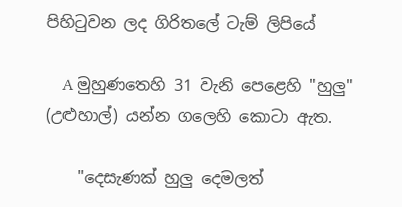පිහිටුවන ලද ගිරිතලේ ටැම් ලිපියේ

    A මුහුණතෙහි 31 වැනි පෙළෙහි "හුලු" (උළුහාල්) යන්න ගලෙහි කොටා ඇත.

    "දෙසැණක්‌ හුලු දෙමලත්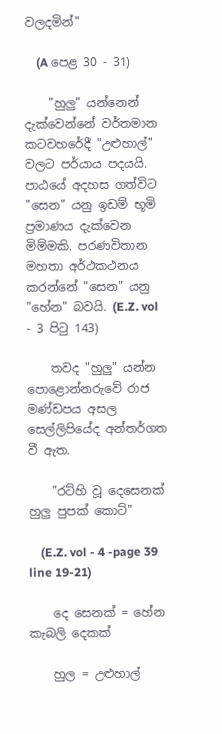වලදමින්"

    (A පෙළ 30 - 31)

    "හුලු" යන්නෙන් දැක්‌වෙන්නේ වර්තමාන කටවහරේදී "උළුහාල්" වලට පර්යාය පදයයි. පාඨයේ අදහස ගත්විට "සෙන" යනු ඉඩම් භූමි ප්‍රමාණය දැක්‌වෙන මිම්මකි. පරණවිතාන මහතා අර්ථකථනය කරන්නේ "සෙන" යනු "හේන" බවයි. (E.Z. vol - 3 පිටු 143)

    තවද "හුලු" යන්න පොළොන්නරුවේ රාජ මණ්‌ඩපය අසල සෙල්ලිපියේද අන්තර්ගත වී ඇත.

    "රට්‌හි වූ දෙසෙනක්‌ හුලු පුපක්‌ කොට්‌"

    (E.Z. vol - 4 -page 39 line 19-21)

    දෙ සෙනක්‌ = හේන කැබලි දෙකක්‌

    හුල = උළුහාල්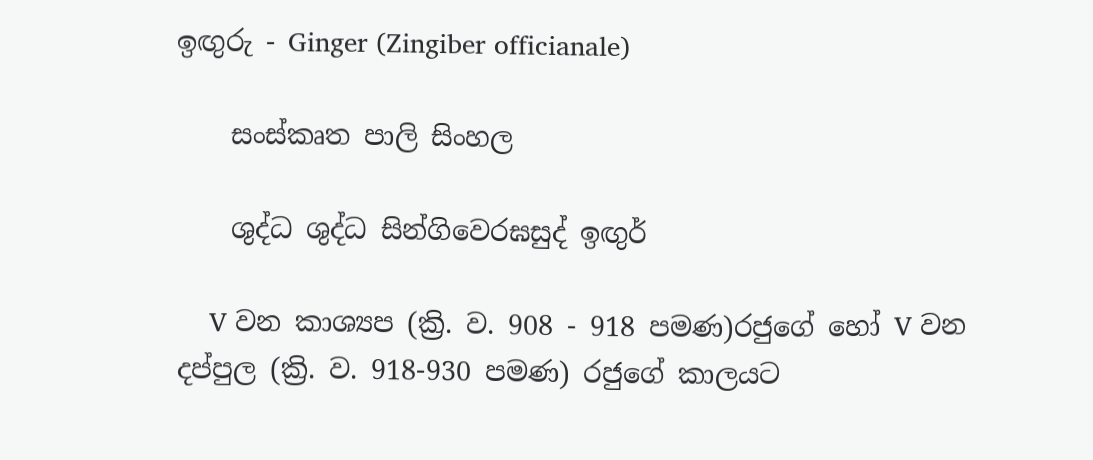ඉඟුරු - Ginger (Zingiber officianale)

    සංස්‌කෘත පාලි සිංහල

    ශුද්ධ ශුද්ධ සින්ගිවෙරඝසුද් ඉඟුර්

    V වන කාශ්‍යප (ක්‍රි. ව. 908 - 918 පමණ)රජුගේ හෝ V වන දප්පුල (ක්‍රි. ව. 918-930 පමණ) රජුගේ කාලයට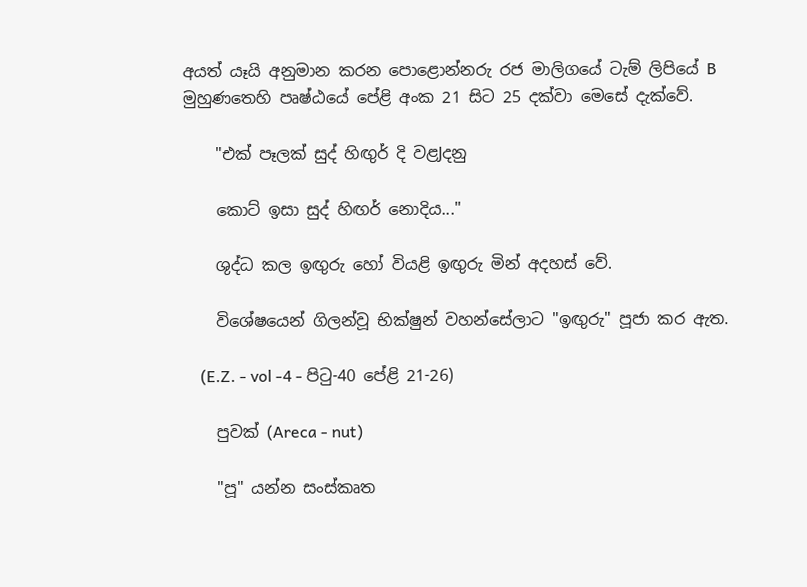අයත් යෑයි අනුමාන කරන පොළොන්නරු රජ මාලිගයේ ටැම් ලිපියේ B මුහුණතෙහි පෘෂ්ඨයේ පේළි අංක 21 සිට 25 දක්‌වා මෙසේ දැක්‌වේ.

    "එක්‌ පෑලක්‌ සුද් හිඟුර් දි වළJදනු

    කොට්‌ ඉසා සුද් හිඟර් නොදිය..."

    ශුද්ධ කල ඉඟුරු හෝ වියළි ඉඟුරු මින් අදහස්‌ වේ.

    විශේෂයෙන් ගිලන්වූ භික්‌ෂුන් වහන්සේලාට "ඉඟුරු" පූජා කර ඇත.

    (E.Z. - vol -4 - පිටු-40 පේළි 21-26)

    පුවක්‌ (Areca - nut)

    "පූ" යන්න සංස්‌කෘත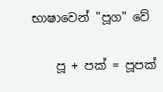භාෂාවෙන් "පූග" වේ

    පූ + පක්‌ = පූපක්‌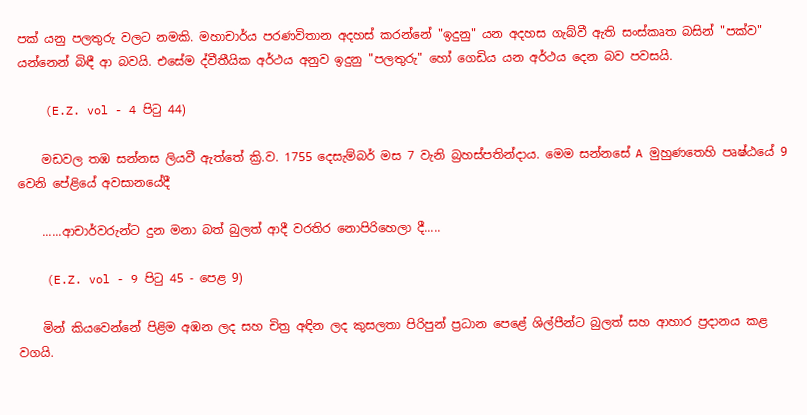පක්‌ යනු පලතුරු වලට නමකි. මහාචාර්ය පරණවිතාන අදහස්‌ කරන්නේ "ඉදුනු" යන අදහස ගැබ්වී ඇති සංස්‌කෘත බසින් "පක්‌ව" යන්නෙන් බිඳී ආ බවයි. එසේම ද්වීතීයික අර්ථය අනුව ඉදුනු "පලතුරු" හෝ ගෙඩිය යන අර්ථය දෙන බව පවසයි.

    (E.Z. vol - 4 පිටු 44)

    මඩවල තඹ සන්නස ලියවී ඇත්තේ ක්‍රි.ව. 1755 දෙසැම්බර් මස 7 වැනි බ්‍රහස්‌පතින්දාය. මෙම සන්නසේ A මුහුණතෙහි පෘෂ්ඨයේ 9 වෙනි පේළියේ අවසානයේදී

    ......ආචාර්වරුන්ට දුන මනා බත් බුලත් ආදී වරතිර නොපිරිහෙලා දී.....

    (E.Z. vol - 9 පිටු 45 - පෙළ 9)

    මින් කියවෙන්නේ පිළිම අඹන ලද සහ චිත්‍ර අඳින ලද කුසලතා පිරිපුන් ප්‍රධාන පෙළේ ශිල්පීන්ට බුලත් සහ ආහාර ප්‍රදානය කළ වගයි.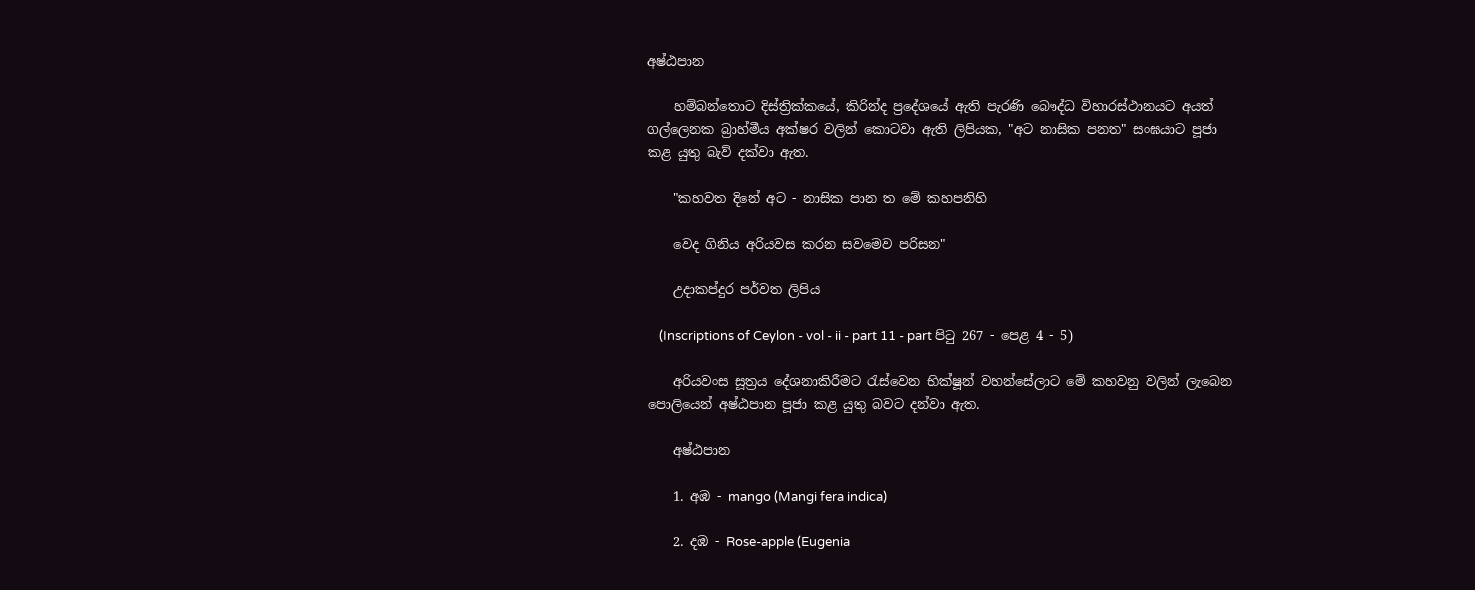අෂ්ඨපාන

    හම්බන්තොට දිස්‌ත්‍රික්‌කයේ, කිරින්ද ප්‍රදේශයේ ඇති පැරණි බෞද්ධ විහාරස්‌ථානයට අයත් ගල්ලෙනක බ්‍රාහ්මීය අක්‌ෂර වලින් කොටවා ඇති ලිපියක, "අට නාසික පනත" සංඝයාට පූජා කළ යුතු බැව් දක්‌වා ඇත.

    "කහවත දිනේ අට - නාසික පාන ත මේ කහපනිහි

    වෙද ගිනිය අරියවස කරන සවමෙව පරිසන"

    උදාකප්දුර පර්වත ලිපිය

    (Inscriptions of Ceylon - vol - ii - part 11 - part පිටු 267 - පෙළ 4 - 5)

    අරියවංස සූත්‍රය දේශනාකිරීමට රැස්‌වෙන භික්‌ෂූන් වහන්සේලාට මේ කහවනු වලින් ලැබෙන පොලියෙන් අෂ්ඨපාන පූජා කළ යුතු බවට දන්වා ඇත.

    අෂ්ඨපාන

    1. අඹ - mango (Mangi fera indica)

    2. දඹ - Rose-apple (Eugenia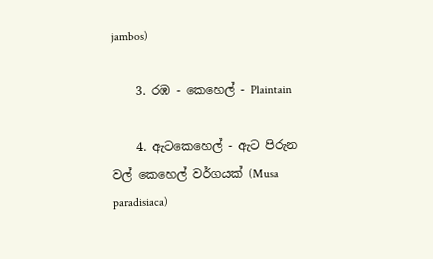jambos)

    3. රඹ - කෙහෙල් - Plaintain

    4. ඇටකෙහෙල් - ඇට පිරුන වල් කෙහෙල් වර්ගයක්‌ (Musa paradisiaca)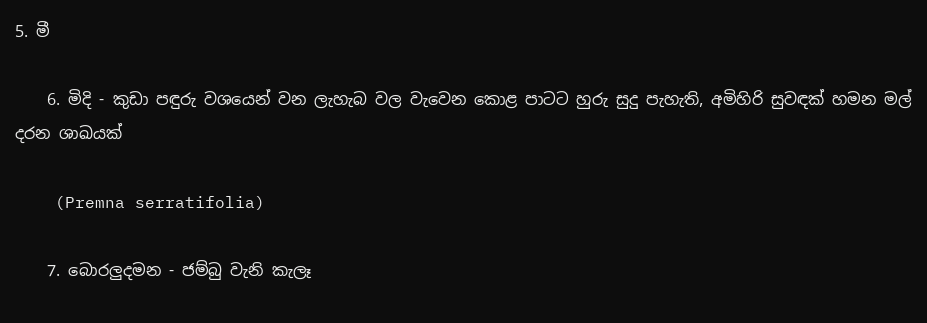5. මී

    6. මිදි - කුඩා පඳුරු වශයෙන් වන ලැහැබ වල වැවෙන කොළ පාටට හුරු සුදු පැහැති, අමිහිරි සුවඳක්‌ හමන මල් දරන ශාඛයක්‌

    (Premna serratifolia)

    7. බොරලුදමන - ජම්බු වැනි කැලෑ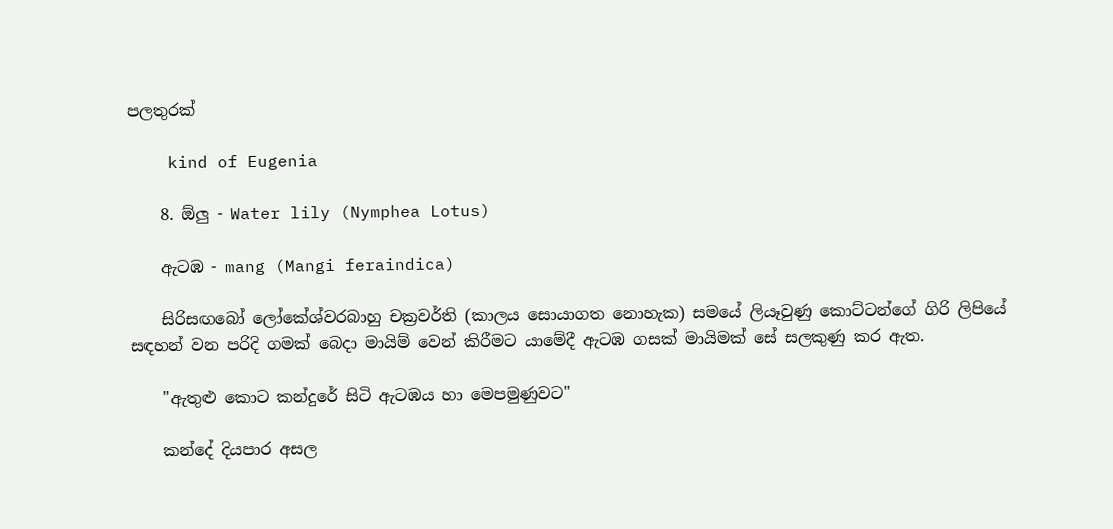පලතුරක්‌

    kind of Eugenia

    8. ඕලු - Water lily (Nymphea Lotus)

    ඇටඹ - mang (Mangi feraindica)

    සිරිසඟබෝ ලෝකේශ්වරබාහු චක්‍රවර්ති (කාලය සොයාගත නොහැක) සමයේ ලියෑවුණු කොට්‌ටන්ගේ ගිරි ලිපියේ සඳහන් වන පරිදි ගමක්‌ බෙදා මායිම් වෙන් කිරීමට යාමේදී ඇටඹ ගසක්‌ මායිමක්‌ සේ සලකුණු කර ඇත.

    "ඇතුළු කොට කන්දුරේ සිටි ඇටඹය හා මෙපමුණුවට"

    කන්දේ දියපාර අසල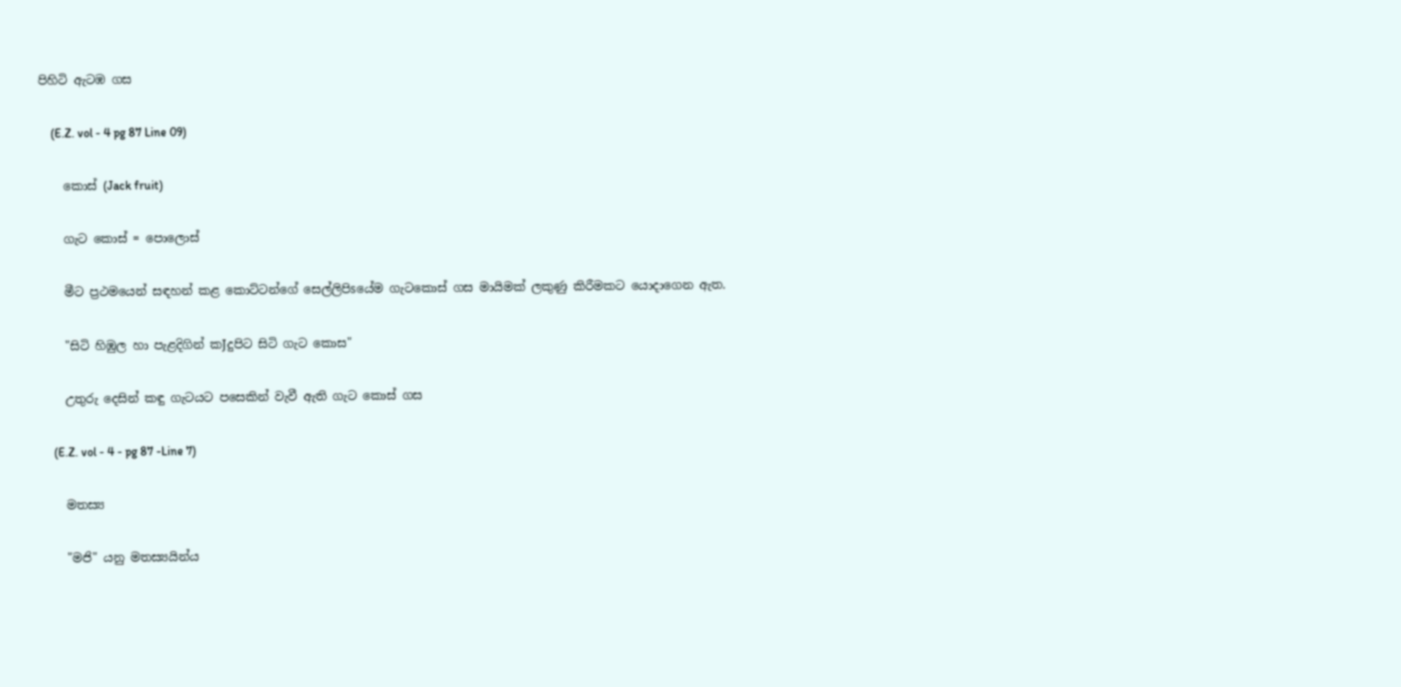පිහිටි ඇටඹ ගස

    (E.Z. vol - 4 pg 87 Line 09)

    කොස්‌ (Jack fruit)

    ගැට කොස්‌ = පොලොස්‌

    මීට ප්‍රථමයෙන් සඳහන් කළ කොට්‌ටන්ගේ සෙල්ලිපිsයේම ගැටකොස්‌ ගස මායිමක්‌ ලකුණු කිරීමකට යොදාගෙන ඇත.

    "සිටි හිඹුල හා පැළදිගින් කJදුපිට සිටි ගැට කොස"

    උතුරු දෙසින් කඳු ගැටයට පසෙකින් වැවී ඇති ගැට කොස්‌ ගස

    (E.Z. vol - 4 - pg 87 -Line 7)

    මතස්‍ය

    "මජි" යනු මතස්‍යයින්ය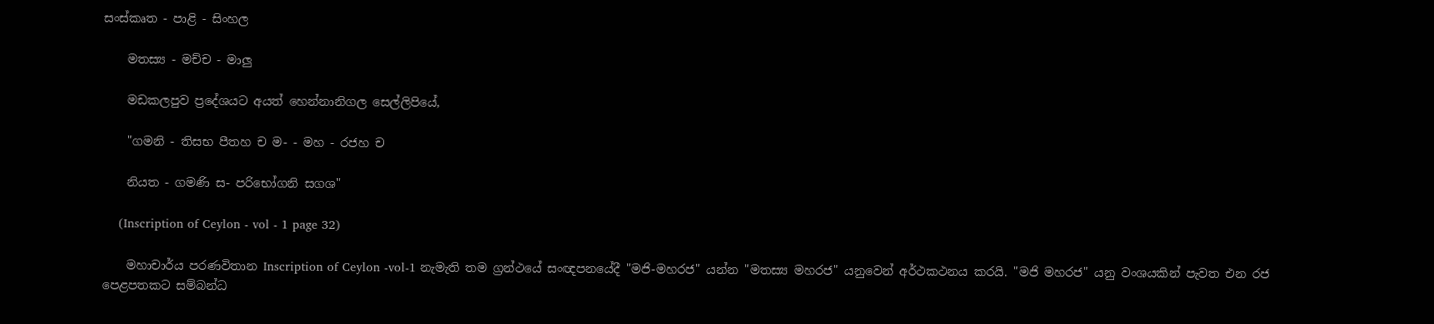සංස්‌කෘත - පාළි - සිංහල

    මතස්‍ය - මච්ච - මාලු

    මඩකලපුව ප්‍රදේශයට අයත් හෙන්නානිගල සෙල්ලිපියේ,

    "ගමනි - තිසභ පීතහ ච ම- - මහ - රජහ ච

    නියත - ගමණි ස- පරිභෝගනි සගශ"

    (Inscription of Ceylon - vol - 1 page 32)

    මහාචාර්ය පරණවිතාන Inscription of Ceylon -vol-1 නැමැති තම ග්‍රන්ථයේ සංඥපනයේදී "මජි-මහරජ" යන්න "මතස්‍ය මහරජ" යනුවෙන් අර්ථකථනය කරයි. "මජි මහරජ" යනු වංශයකින් පැවත එන රජ පෙළපතකට සම්බන්ධ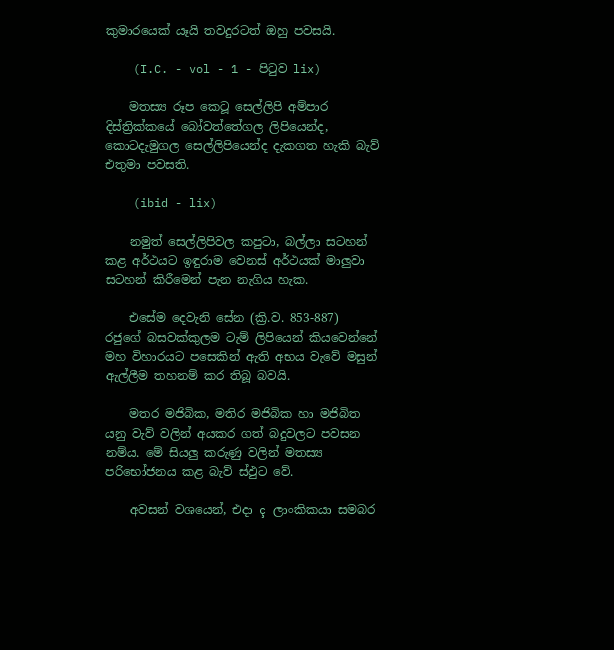කුමාරයෙක්‌ යෑයි තවදුරටත් ඔහු පවසයි.

    (I.C. - vol - 1 - පිටුව lix)

    මතස්‍ය රූප කෙටූ සෙල්ලිපි අම්පාර දිස්‌ත්‍රික්‌කයේ බෝවත්තේගල ලිපියෙන්ද, කොටදැමුගල සෙල්ලිපියෙන්ද දැකගත හැකි බැව් එතුමා පවසති.

    (ibid - lix)

    නමුත් සෙල්ලිපිවල කපුටා, බල්ලා සටහන් කළ අර්ථයට ඉඳුරාම වෙනස්‌ අර්ථයක්‌ මාලුවා සටහන් කිරීමෙන් පැන නැගිය හැක.

    එසේම දෙවැනි සේන (ක්‍රි.ව. 853-887) රජුගේ බසවක්‌කුලම ටැම් ලිපියෙන් කියවෙන්නේ මහ විහාරයට පසෙකින් ඇති අභය වැවේ මසුන් ඇල්ලීම තහනම් කර තිබූ බවයි.

    මතර මජිබික, මතිර මජිබික හා මජිබිත යනු වැව් වලින් අයකර ගත් බදුවලට පවසන නම්ය. මේ සියලු කරුණු වලින් මතස්‍ය පරිභෝජනය කළ බැව් ස්‌ඵුට වේ.

    අවසන් වශයෙන්, එදා ç ලාංකිකයා සමබර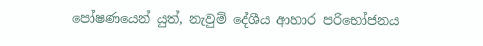පෝෂණයෙන් යුත්, නැවුම් දේශීය ආහාර පරිභෝජනය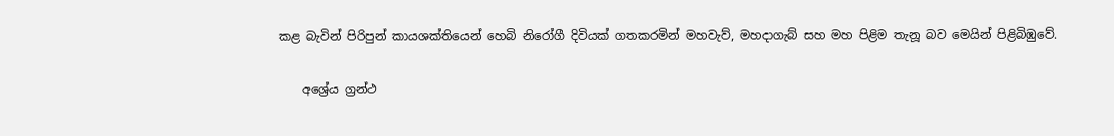කළ බැවින් පිරිපුන් කායශක්‌තියෙන් හෙබි නිරෝගී දිවියක්‌ ගතකරමින් මහවැව්, මහදාගැබ් සහ මහ පිළිම තැනූ බව මෙයින් පිළිබිඹුවේ.

    අශ්‍රේය ග්‍රන්ථ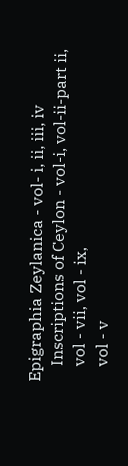Epigraphia Zeylanica - vol- i, ii, iii, iv
    Inscriptions of Ceylon - vol-i, vol-ii-part ii,
    vol - vii, vol - ix,
    vol - v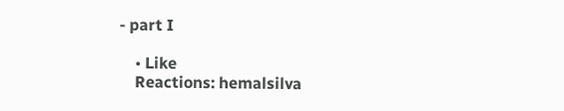- part I

    • Like
    Reactions: hemalsilva